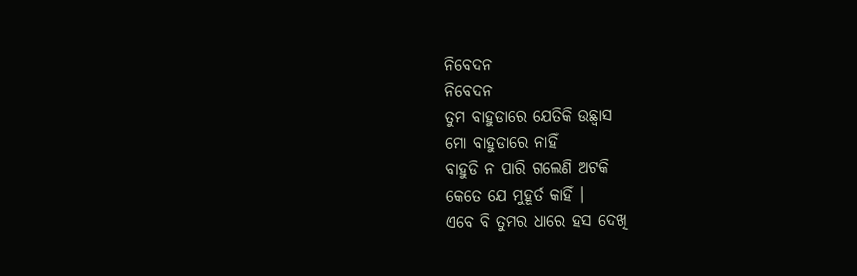ନିବେଦନ
ନିବେଦନ
ତୁମ ବାହୁଡାରେ ଯେତିକି ଉଛ୍ବାସ
ମୋ ବାହୁଡାରେ ନାହିଁ
ବାହୁଡି ନ ପାରି ଗଲେଣି ଅଟକି
କେତେ ଯେ ମୁହୂର୍ତ କାହିଁ ।
ଏବେ ବି ତୁମର ଧାରେ ହସ ଦେଖି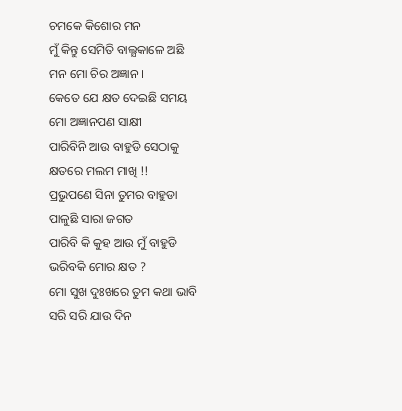ଚମକେ କିଶୋର ମନ
ମୁଁ କିନ୍ତୁ ସେମିତି ବାଲ୍ଯକାଳେ ଅଛି
ମନ ମୋ ଚିର ଅଜ୍ଞାନ ।
କେତେ ଯେ କ୍ଷତ ଦେଇଛି ସମୟ
ମୋ ଅଜ୍ଞାନପଣ ସାକ୍ଷୀ
ପାରିବିନି ଆଉ ବାହୁଡି ସେଠାକୁ
କ୍ଷତରେ ମଲମ ମାଖି !!
ପ୍ରଭୁପଣେ ସିନା ତୁମର ବାହୁଡା
ପାଳୁଛି ସାରା ଜଗତ
ପାରିବି କି କୁହ ଆଉ ମୁଁ ବାହୁଡି
ଭରିବକି ମୋର କ୍ଷତ ?
ମୋ ସୁଖ ଦୁଃଖରେ ତୁମ କଥା ଭାବି
ସରି ସରି ଯାଉ ଦିନ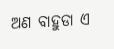ଅଣ ବାହୁଡା ଏ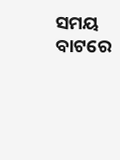ସମୟ ବାଟରେ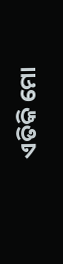ଏତିକି ମୋ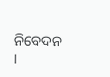ନିବେଦନ ।